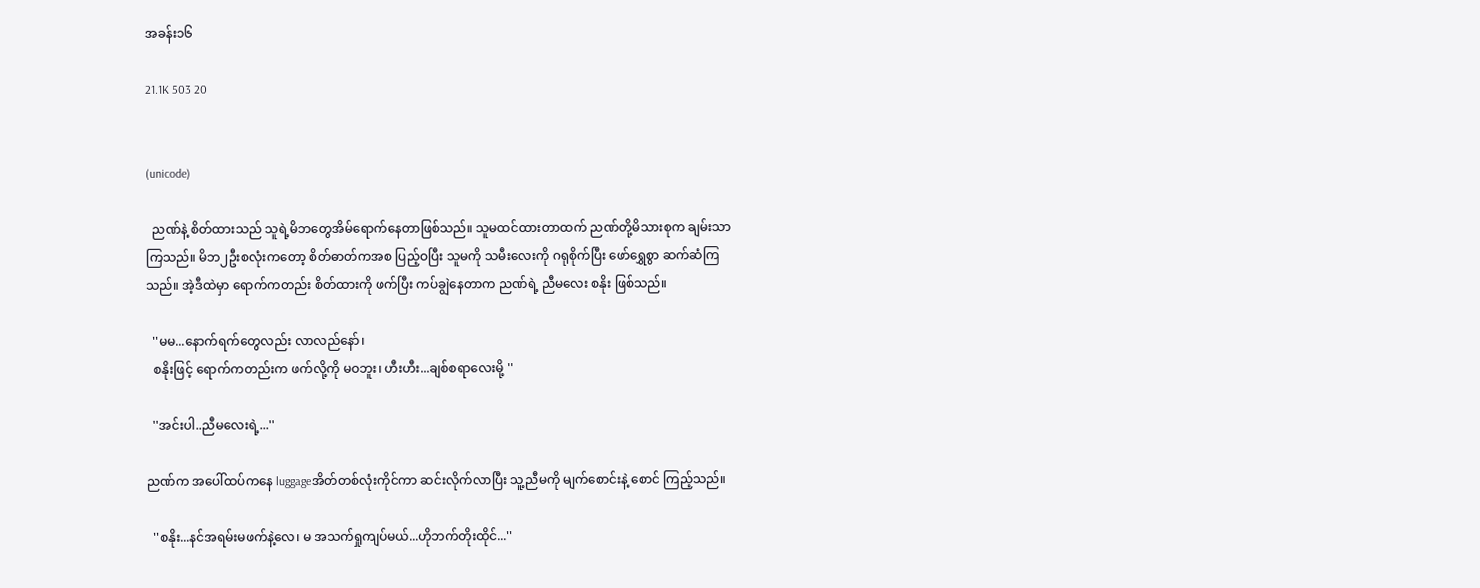အခန်း၁၆

21.1K 503 20


(unicode)

  ညဏ်နဲ့ စိတ်ထားသည် သူရဲ့မိဘတွေအိမ်ရောက်နေတာဖြစ်သည်။ သူမထင်ထားတာထက် ညဏ်တို့မိသားစုက ချမ်းသာကြသည်။ မိဘ၂ဦးစလုံးကတော့ စိတ်ဓာတ်ကအစ ပြည့်ဝပြီး သူမကို သမီးလေးကို ဂရုစိုက်ပြီး ဖော်ရွှေစွာ ဆက်ဆံကြသည်။ အဲ့ဒီထဲမှာ ရောက်ကတည်း စိတ်ထားကို ဖက်ပြီး ကပ်ချွဲနေတာက ညဏ်ရဲ့ ညီမလေး စနိုး ဖြစ်သည်။

  ''မမ...နောက်ရက်တွေလည်း လာလည်နော်၊
  စနိုးဖြင့် ရောက်ကတည်းက ဖက်လို့ကို မဝဘူး၊ ဟီးဟီး...ချစ်စရာလေးမို့ ''

  ''အင်းပါ..ညီမလေးရဲ့...''

ညဏ်က အပေါ်ထပ်ကနေ luggageအိတ်တစ်လုံးကိုင်ကာ ဆင်းလိုက်လာပြီး သူ့ညီမကို မျက်စောင်းနဲ့ စောင် ကြည့်သည်။

  ''စနိုး...နင်အရမ်းမဖက်နဲ့လေ၊ မ အသက်ရှုကျပ်မယ်...ဟိုဘက်တိုးထိုင်...''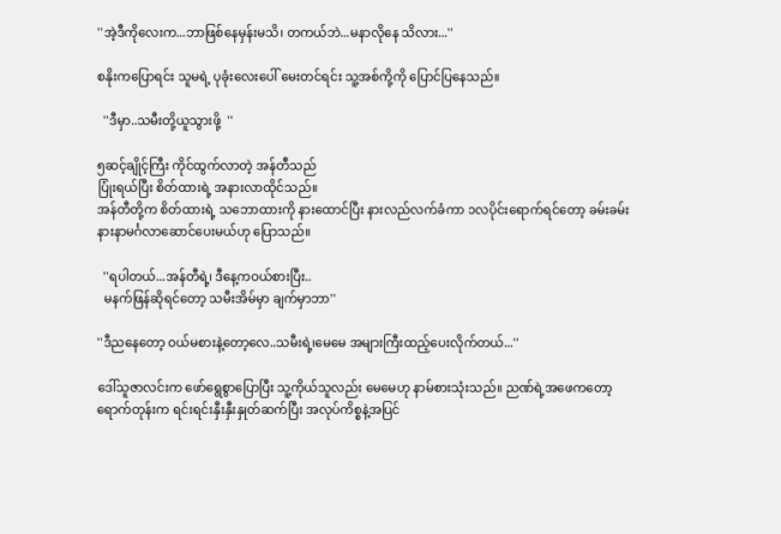''အဲ့ဒီကိုလေးက...ဘာဖြစ်နေမှန်းမသိ၊ တကယ်ဘဲ...မနာလိုနေ သိလား...''

စနိုးကပြောရင်း သူမရဲ့ ပုခုံးလေးပေါ် မေးတင်ရင်း သူ့အစ်ကို့ကို ပြောင်ပြနေသည်။

  ''ဒီမှာ..သမီးတို့ယူသွားဖို့  ''

၅ဆင့်ချိုင့်ကြီး ကိုင်ထွက်လာတဲ့ အန်တီသည်
ပြုံးရယ်ပြီး စိတ်ထားရဲ့ အနားလာထိုင်သည်။
အန်တီတို့က စိတ်ထားရဲ့ သဘောထားကို နားထောင်ပြီး နားလည်လက်ခံကာ ၁လပိုင်းရောက်ရင်တော့ ခမ်းခမ်းနားနာမင်္ဂလာဆောင်ပေးမယ်ဟု ပြောသည်။

  ''ရပါတယ်...အန်တီရဲ့၊ ဒီနေ့ကဝယ်စားပြီး..
  မနက်ဖြန်ဆိုရင်တော့ သမီးအိမ်မှာ ချက်မှာဘာ''

''ဒီညနေတော့ ဝယ်မစားနဲ့တော့လေ..သမီးရဲ့၊မေမေ အများကြီးထည့်ပေးလိုက်တယ်...''

ဒေါ်သူဇာလင်းက ဖော်ရွေစွာပြောပြီး သူ့ကိုယ်သူလည်း မေမေဟု နာမ်စားသုံးသည်။ ညဏ်ရဲ့အဖေကတော့ ရောက်တုန်းက ရင်းရင်းနှီးနှီးနှုတ်ဆက်ပြီး အလုပ်ကိစ္စနဲ့အပြင်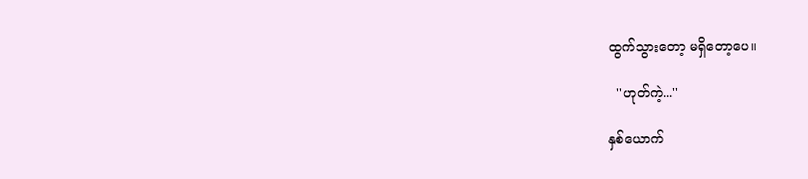ထွက်သွားတော့ မရှိတော့ပေ။

  ''ဟုတ်ကဲ့...''

နှစ်ယောက်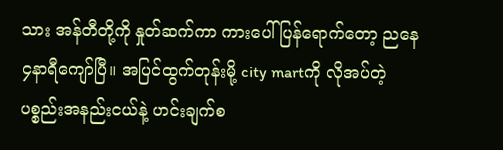သား အန်တီတို့ကို နှုတ်ဆက်ကာ ကားပေါ်ပြန်ရောက်တော့ ညနေ၄နာရီကျော်ပြီ။ အပြင်ထွက်တုန်းမို့ city martကို လိုအပ်တဲ့ပစ္စည်းအနည်းငယ်နဲ့ ဟင်းချက်စ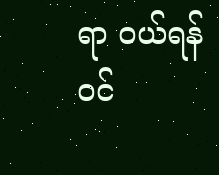ရာ ဝယ်ရန် ဝင်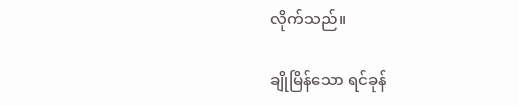လိုက်သည်။

ချိုမြိန်သော ရင်ခုန်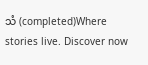သံ (completed)Where stories live. Discover now